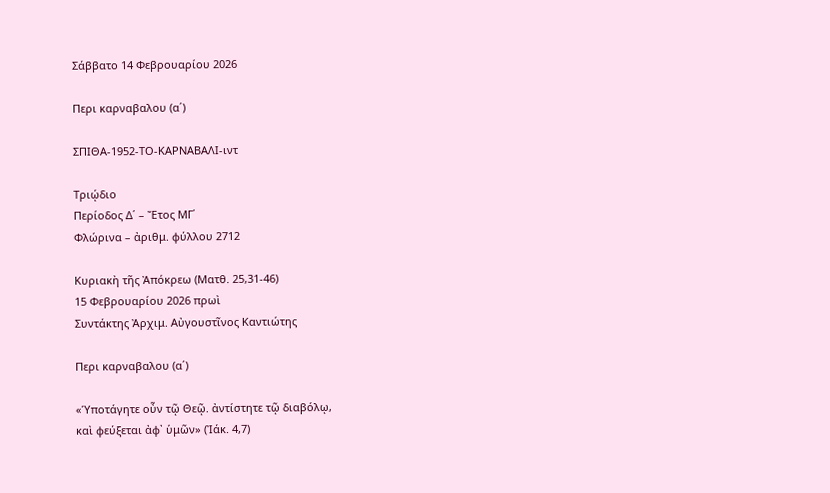Σάββατο 14 Φεβρουαρίου 2026

Περι καρναβαλου (α΄)

ΣΠΙΘΑ-1952-ΤΟ-ΚΑΡΝΑΒΑΛΙ-ιντ

Τριῴδιο
Περίοδος Δ΄ – Ἔτος ΜΓ΄
Φλώρινα – ἀριθμ. φύλλου 2712

Κυριακὴ τῆς Ἀπόκρεω (Ματθ. 25,31-46)
15 Φεβρουαρίου 2026 πρωὶ
Συντάκτης Ἀρχιμ. Αὐγουστῖνος Καντιώτης

Περι καρναβαλου (α΄)

«Ὑποτάγητε οὖν τῷ Θεῷ. ἀντίστητε τῷ διαβόλῳ,
καὶ φεύξεται ἀφ᾽ ὑμῶν» (Ἰάκ. 4,7)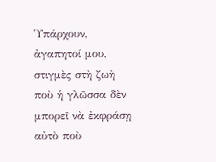Ὑπάρχουν, ἀγαπητοί μου, στιγμὲς στὴ ζωὴ ποὺ ἡ γλῶσσα δὲν μπορεῖ νὰ ἐκφράσῃ αὐτὸ ποὺ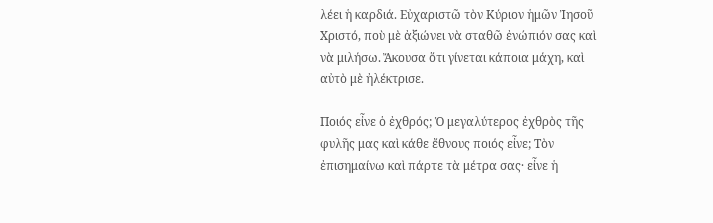λέει ἡ καρδιά. Εὐχαριστῶ τὸν Κύριον ἡμῶν Ἰησοῦ Χριστό, ποὺ μὲ ἀξιώνει νὰ σταθῶ ἐνώπιόν σας καὶ νὰ μιλήσω. Ἄκουσα ὅτι γίνεται κάποια μάχη, καὶ αὐτὸ μὲ ἠλέκτρισε.

Ποιός εἶνε ὁ ἐχθρός; Ὁ μεγαλύτερος ἐχθρὸς τῆς φυλῆς μας καὶ κάθε ἔθνους ποιός εἶνε; Τὸν ἐπισημαίνω καὶ πάρτε τὰ μέτρα σας· εἶνε ἡ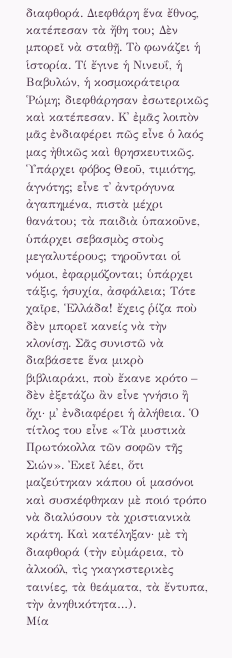διαφθορά. Διεφθάρη ἕνα ἔθνος, κατέπεσαν τὰ ἤθη του; Δὲν μπορεῖ νὰ σταθῇ. Τὸ φωνάζει ἡ ἱστορία. Τί ἔγινε ἡ Νινευΐ, ἡ Βαβυλών, ἡ κοσμοκράτειρα ῾Ρώμη; διεφθάρησαν ἐσωτερικῶς καὶ κατέπεσαν. Κ᾽ ἐμᾶς λοιπὸν μᾶς ἐνδιαφέρει πῶς εἶνε ὁ λαός μας ἠθικῶς καὶ θρησκευτικῶς. Ὑπάρχει φόβος Θεοῦ, τιμιότης, ἁγνότης; εἶνε τ᾽ ἀντρόγυνα ἀγαπημένα, πιστὰ μέχρι θανάτου; τὰ παιδιὰ ὑπακοῦνε, ὑπάρχει σεβασμὸς στοὺς μεγαλυτέρους; τηροῦνται οἱ νόμοι, ἐφαρμόζονται; ὑπάρχει τάξις, ἡσυχία, ἀσφάλεια; Τότε χαῖρε, Ἑλλάδα! ἔχεις ῥίζα ποὺ δὲν μπορεῖ κανείς νὰ τὴν κλονίσῃ. Σᾶς συνιστῶ νὰ διαβάσετε ἕνα μικρὸ βιβλιαράκι, ποὺ ἔκανε κρότο – δὲν ἐξετάζω ἂν εἶνε γνήσιο ἢ ὄχι· μ᾽ ἐνδιαφέρει ἡ ἀλήθεια. Ὁ τίτλος του εἶνε «Τὰ μυστικὰ Πρωτόκολλα τῶν σοφῶν τῆς Σιών». Ἐκεῖ λέει, ὅτι μαζεύτηκαν κάπου οἱ μασόνοι καὶ συσκέφθηκαν μὲ ποιό τρόπο νὰ διαλύσουν τὰ χριστιανικὰ κράτη. Καὶ κατέληξαν· μὲ τὴ διαφθορά (τὴν εὐμάρεια, τὸ ἀλκοόλ, τὶς γκαγκστερικὲς ταινίες, τὰ θεάματα, τὰ ἔντυπα, τὴν ἀνηθικότητα…).
Μία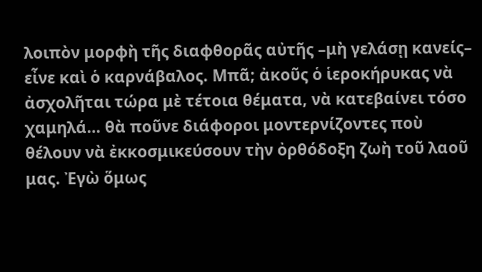λοιπὸν μορφὴ τῆς διαφθορᾶς αὐτῆς –μὴ γελάσῃ κανείς– εἶνε καὶ ὁ καρνάβαλος. Μπᾶ; ἀκοῦς ὁ ἱεροκήρυκας νὰ ἀσχολῆται τώρα μὲ τέτοια θέματα, νὰ κατεβαίνει τόσο χαμηλά… θὰ ποῦνε διάφοροι μοντερνίζοντες ποὺ θέλουν νὰ ἐκκοσμικεύσουν τὴν ὀρθόδοξη ζωὴ τοῦ λαοῦ μας. Ἐγὼ ὅμως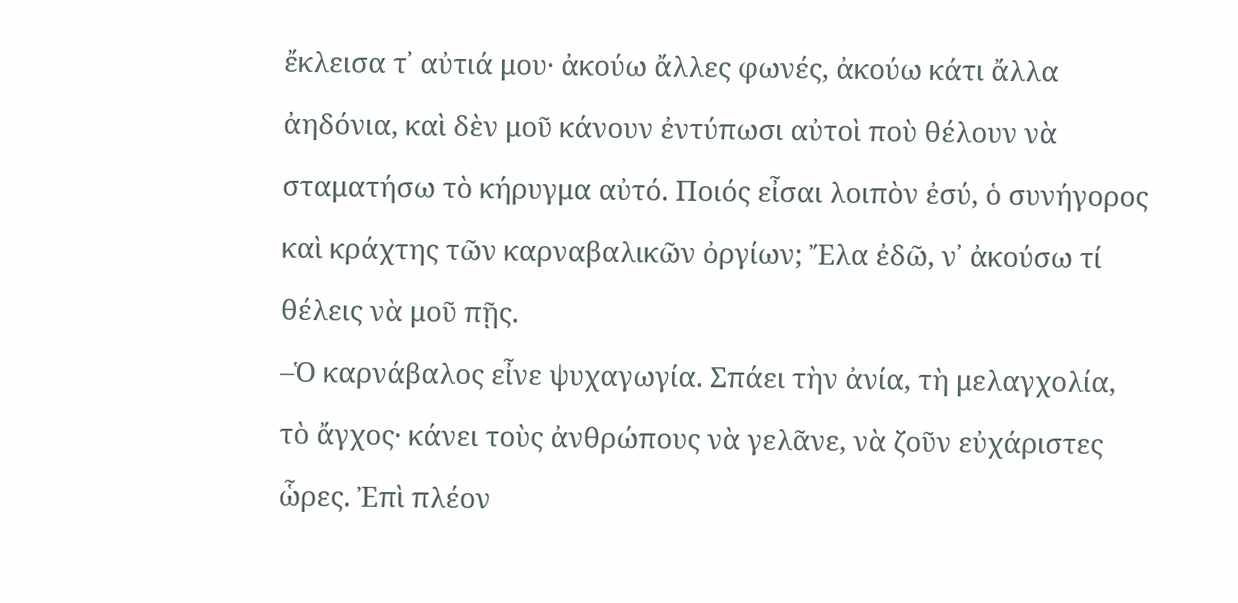ἔκλεισα τ᾽ αὐτιά μου· ἀκούω ἄλλες φωνές, ἀκούω κάτι ἄλλα ἀηδόνια, καὶ δὲν μοῦ κάνουν ἐντύπωσι αὐτοὶ ποὺ θέλουν νὰ σταματήσω τὸ κήρυγμα αὐτό. Ποιός εἶσαι λοιπὸν ἐσύ, ὁ συνήγορος καὶ κράχτης τῶν καρναβαλικῶν ὀργίων; Ἔλα ἐδῶ, ν᾽ ἀκούσω τί θέλεις νὰ μοῦ πῇς.
–Ὁ καρνάβαλος εἶνε ψυχαγωγία. Σπάει τὴν ἀνία, τὴ μελαγχολία, τὸ ἄγχος· κάνει τοὺς ἀνθρώπους νὰ γελᾶνε, νὰ ζοῦν εὐχάριστες ὧρες. Ἐπὶ πλέον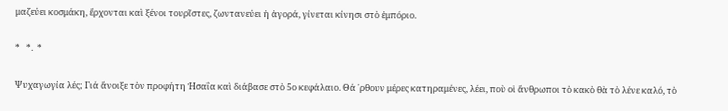μαζεύει κοσμάκη, ἔρχονται καὶ ξένοι τουρῖστες, ζωντανεύει ἡ ἀγορά, γίνεται κίνησι στὸ ἐμπόριο.

*   *.  *

Ψυχαγωγία λές; Γιά ἄνοιξε τὸν προφήτη Ἠσαΐα καὶ διάβασε στὸ 5ο κεφάλαιο. Θά ᾽ρθουν μέρες κατηραμένες, λέει, ποὺ οἱ ἄνθρωποι τὸ κακὸ θὰ τὸ λένε καλό, τὸ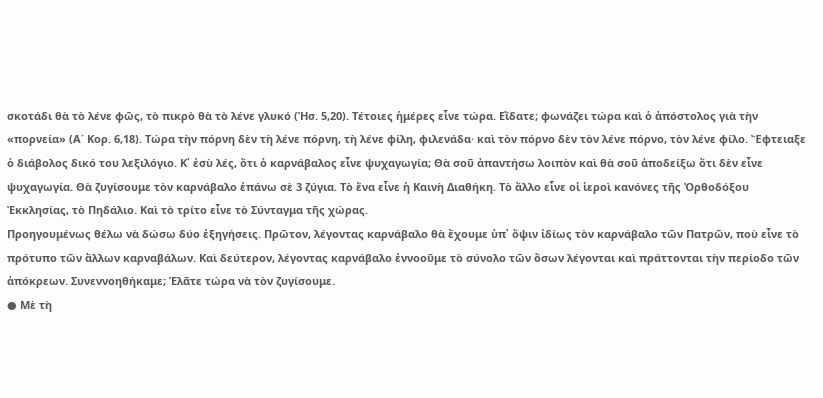σκοτάδι θὰ τὸ λένε φῶς, τὸ πικρὸ θὰ τὸ λένε γλυκό (Ἠσ. 5,20). Τέτοιες ἡμέρες εἶνε τώρα. Εἴδατε; φωνάζει τώρα καὶ ὁ ἀπόστολος γιὰ τὴν «πορνεία» (Α΄ Κορ. 6,18). Τώρα τὴν πόρνη δὲν τὴ λένε πόρνη, τὴ λένε φίλη, φιλενάδα· καὶ τὸν πόρνο δὲν τὸν λένε πόρνο, τὸν λένε φίλο. Ἔφτειαξε ὁ διάβολος δικό του λεξιλόγιο. Κ᾽ ἐσὺ λές, ὅτι ὁ καρνάβαλος εἶνε ψυχαγωγία; Θὰ σοῦ ἀπαντήσω λοιπὸν καὶ θὰ σοῦ ἀποδείξω ὅτι δὲν εἶνε ψυχαγωγία. Θὰ ζυγίσουμε τὸν καρνάβαλο ἐπάνω σὲ 3 ζύγια. Τὸ ἕνα εἶνε ἡ Καινὴ Διαθήκη. Τὸ ἄλλο εἶνε οἱ ἱεροὶ κανόνες τῆς Ὀρθοδόξου Ἐκκλησίας, τὸ Πηδάλιο. Καὶ τὸ τρίτο εἶνε τὸ Σύνταγμα τῆς χώρας.
Προηγουμένως θέλω νὰ δώσω δύο ἐξηγήσεις. Πρῶτον, λέγοντας καρνάβαλο θὰ ἔχουμε ὑπ᾽ ὄψιν ἰδίως τὸν καρνάβαλο τῶν Πατρῶν, ποὺ εἶνε τὸ πρότυπο τῶν ἄλλων καρναβάλων. Καὶ δεύτερον, λέγοντας καρνάβαλο ἐννοοῦμε τὸ σύνολο τῶν ὅσων λέγονται καὶ πράττονται τὴν περίοδο τῶν ἀπόκρεων. Συνεννοηθήκαμε; Ἐλᾶτε τώρα νὰ τὸν ζυγίσουμε.
● Μὲ τὴ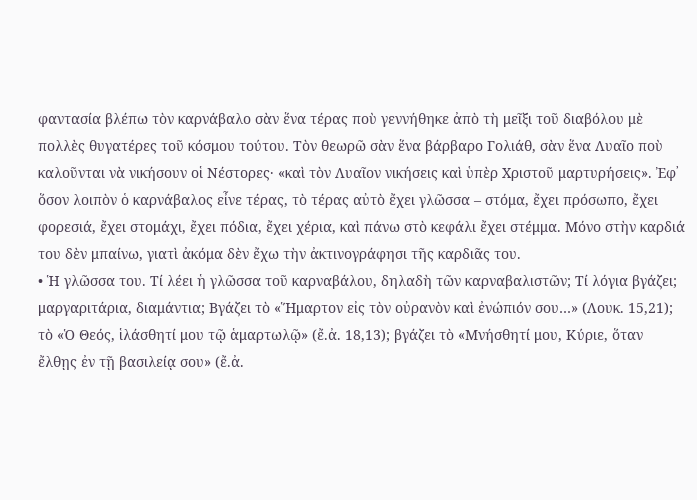φαντασία βλέπω τὸν καρνάβαλο σὰν ἕνα τέρας ποὺ γεννήθηκε ἀπὸ τὴ μεῖξι τοῦ διαβόλου μὲ πολλὲς θυγατέρες τοῦ κόσμου τούτου. Τὸν θεωρῶ σὰν ἕνα βάρβαρο Γολιάθ, σὰν ἕνα Λυαῖο ποὺ καλοῦνται νὰ νικήσουν οἱ Νέστορες· «καὶ τὸν Λυαῖον νικήσεις καὶ ὑπὲρ Χριστοῦ μαρτυρήσεις». Ἐφ᾽ ὅσον λοιπὸν ὁ καρνάβαλος εἶνε τέρας, τὸ τέρας αὐτὸ ἔχει γλῶσσα – στόμα, ἔχει πρόσωπο, ἔχει φορεσιά, ἔχει στομάχι, ἔχει πόδια, ἔχει χέρια, καὶ πάνω στὸ κεφάλι ἔχει στέμμα. Μόνο στὴν καρδιά του δὲν μπαίνω, γιατὶ ἀκόμα δὲν ἔχω τὴν ἀκτινογράφησι τῆς καρδιᾶς του.
• Ἡ γλῶσσα του. Τί λέει ἡ γλῶσσα τοῦ καρναβάλου, δηλαδὴ τῶν καρναβαλιστῶν; Τί λόγια βγάζει; μαργαριτάρια, διαμάντια; Βγάζει τὸ «Ἥμαρτον εἰς τὸν οὐρανὸν καὶ ἐνώπιόν σου…» (Λουκ. 15,21); τὸ «Ὁ Θεός, ἱλάσθητί μου τῷ ἁμαρτωλῷ» (ἔ.ἀ. 18,13); βγάζει τὸ «Μνήσθητί μου, Κύριε, ὅταν ἔλθῃς ἐν τῇ βασιλείᾳ σου» (ἔ.ἀ.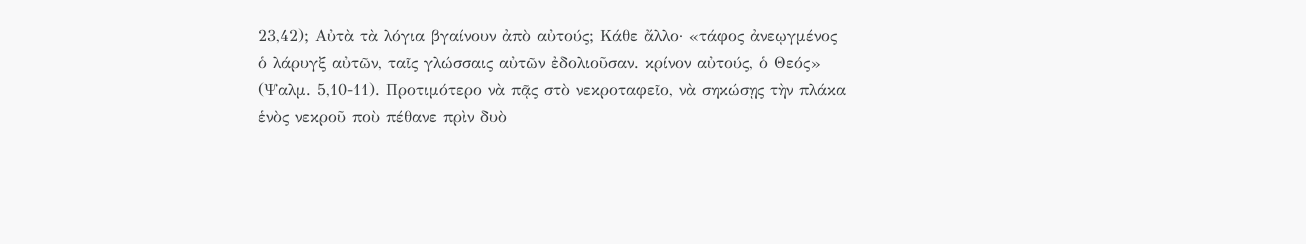23,42); Αὐτὰ τὰ λόγια βγαίνουν ἀπὸ αὐτούς; Κάθε ἄλλο· «τάφος ἀνεῳγμένος ὁ λάρυγξ αὐτῶν, ταῖς γλώσσαις αὐτῶν ἐδολιοῦσαν. κρίνον αὐτούς, ὁ Θεός» (Ψαλμ. 5,10-11). Προτιμότερο νὰ πᾷς στὸ νεκροταφεῖο, νὰ σηκώσῃς τὴν πλάκα ἑνὸς νεκροῦ ποὺ πέθανε πρὶν δυὸ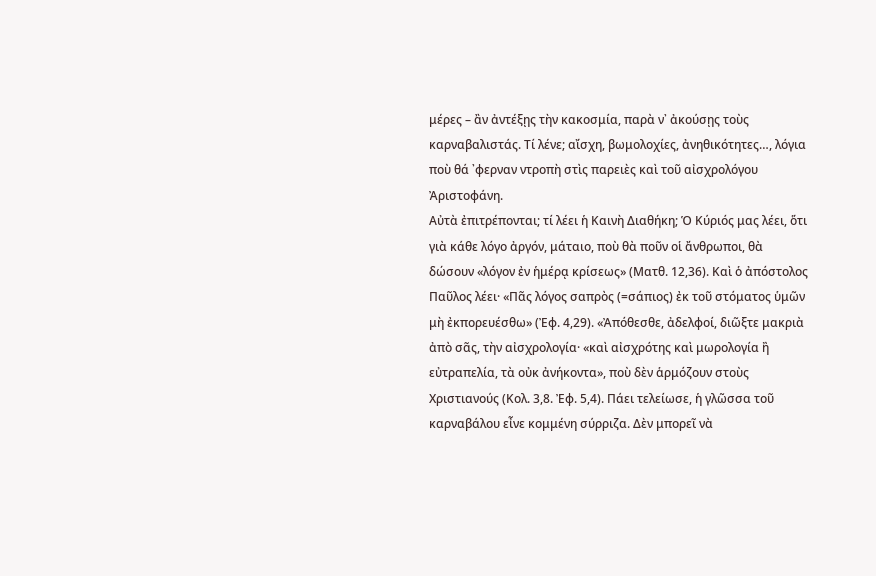μέρες – ἂν ἀντέξῃς τὴν κακοσμία, παρὰ ν᾽ ἀκούσῃς τοὺς καρναβαλιστάς. Τί λένε; αἴσχη, βωμολοχίες, ἀνηθικότητες…, λόγια ποὺ θά ᾽φερναν ντροπὴ στὶς παρειὲς καὶ τοῦ αἰσχρολόγου Ἀριστοφάνη.
Αὐτὰ ἐπιτρέπονται; τί λέει ἡ Καινὴ Διαθήκη; Ὁ Κύριός μας λέει, ὅτι γιὰ κάθε λόγο ἀργόν, μάταιο, ποὺ θὰ ποῦν οἱ ἄνθρωποι, θὰ δώσουν «λόγον ἐν ἡμέρᾳ κρίσεως» (Ματθ. 12,36). Καὶ ὁ ἀπόστολος Παῦλος λέει· «Πᾶς λόγος σαπρὸς (=σάπιος) ἐκ τοῦ στόματος ὑμῶν μὴ ἐκπορευέσθω» (Ἐφ. 4,29). «Ἀπόθεσθε, ἀδελφοί, διῶξτε μακριὰ ἀπὸ σᾶς, τὴν αἰσχρολογία· «καὶ αἰσχρότης καὶ μωρολογία ἢ εὐτραπελία, τὰ οὐκ ἀνήκοντα», ποὺ δὲν ἁρμόζουν στοὺς Χριστιανούς (Κολ. 3,8. Ἐφ. 5,4). Πάει τελείωσε, ἡ γλῶσσα τοῦ καρναβάλου εἶνε κομμένη σύρριζα. Δὲν μπορεῖ νὰ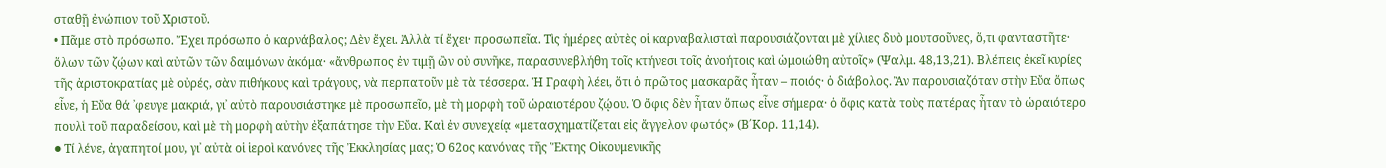σταθῇ ἐνώπιον τοῦ Χριστοῦ.
• Πᾶμε στὸ πρόσωπο. Ἔχει πρόσωπο ὁ καρνάβαλος; Δὲν ἔχει. Ἀλλὰ τί ἔχει· προσωπεῖα. Τὶς ἡμέρες αὐτὲς οἱ καρναβαλισταὶ παρουσιάζονται μὲ χίλιες δυὸ μουτσοῦνες, ὅ,τι φανταστῆτε· ὅλων τῶν ζῴων καὶ αὐτῶν τῶν δαιμόνων ἀκόμα· «ἄνθρωπος ἐν τιμῇ ὢν οὐ συνῆκε, παρασυνεβλήθη τοῖς κτήνεσι τοῖς ἀνοήτοις καὶ ὡμοιώθη αὐτοῖς» (Ψαλμ. 48,13,21). Βλέπεις ἐκεῖ κυρίες τῆς ἀριστοκρατίας μὲ οὐρές, σὰν πιθήκους καὶ τράγους, νὰ περπατοῦν μὲ τὰ τέσσερα. Ἡ Γραφὴ λέει, ὅτι ὁ πρῶτος μασκαρᾶς ἦταν – ποιός· ὁ διάβολος. Ἂν παρουσιαζόταν στὴν Εὔα ὅπως εἶνε, ἡ Εὔα θά ᾽φευγε μακριά, γι᾽ αὐτὸ παρουσιάστηκε μὲ προσωπεῖο, μὲ τὴ μορφὴ τοῦ ὡραιοτέρου ζῴου. Ὁ ὄφις δὲν ἦταν ὅπως εἶνε σήμερα· ὁ ὄφις κατὰ τοὺς πατέρας ἦταν τὸ ὡραιότερο πουλὶ τοῦ παραδείσου, καὶ μὲ τὴ μορφὴ αὐτὴν ἐξαπάτησε τὴν Εὔα. Καὶ ἐν συνεχείᾳ «μετασχηματίζεται εἰς ἄγγελον φωτός» (Β΄Κορ. 11,14).
● Τί λένε, ἀγαπητοί μου, γι᾽ αὐτὰ οἱ ἱεροὶ κανόνες τῆς Ἐκκλησίας μας; Ὁ 62ος κανόνας τῆς Ἕκτης Οἰκουμενικῆς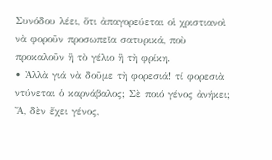Συνόδου λέει, ὅτι ἀπαγορεύεται οἱ χριστιανοὶ νὰ φοροῦν προσωπεῖα σατυρικά, ποὺ προκαλοῦν ἢ τὸ γέλιο ἢ τὴ φρίκη.
• Ἀλλὰ γιά νὰ δοῦμε τὴ φορεσιά! τί φορεσιὰ ντύνεται ὁ καρνάβαλος; Σὲ ποιό γένος ἀνήκει; Ἄ, δὲν ἔχει γένος,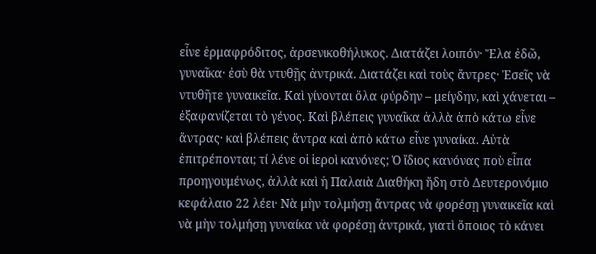εἶνε ἑρμαφρόδιτος, ἀρσενικοθήλυκος. Διατάζει λοιπόν· Ἔλα ἐδῶ, γυναῖκα· ἐσὺ θὰ ντυθῇς ἀντρικά. Διατάζει καὶ τοὺς ἄντρες· Ἐσεῖς νὰ ντυθῆτε γυναικεῖα. Καὶ γίνονται ὅλα φύρδην – μείγδην, καὶ χάνεται – ἐξαφανίζεται τὸ γένος. Καὶ βλέπεις γυναῖκα ἀλλὰ ἀπὸ κάτω εἶνε ἄντρας· καὶ βλέπεις ἄντρα καὶ ἀπὸ κάτω εἶνε γυναίκα. Αὐτὰ ἐπιτρέπονται; τί λένε οἱ ἱεροὶ κανόνες; Ὁ ἴδιος κανόνας ποὺ εἶπα προηγουμένως, ἀλλὰ καὶ ἡ Παλαιὰ Διαθήκη ἤδη στὸ Δευτερονόμιο κεφάλαιο 22 λέει· Νὰ μὴν τολμήσῃ ἄντρας νὰ φορέσῃ γυναικεῖα καὶ νὰ μὴν τολμήσῃ γυναίκα νὰ φορέσῃ ἀντρικά, γιατὶ ὅποιος τὸ κάνει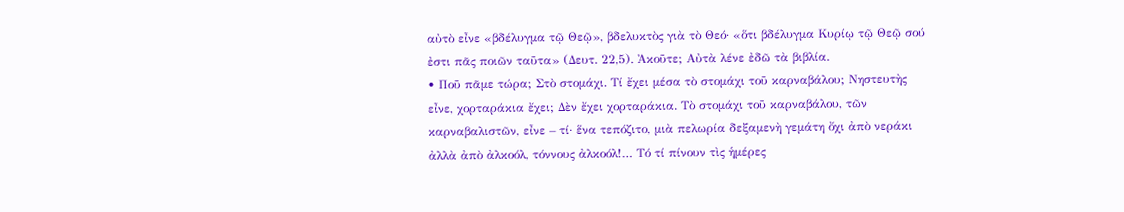αὐτὸ εἶνε «βδέλυγμα τῷ Θεῷ», βδελυκτὸς γιὰ τὸ Θεό· «ὅτι βδέλυγμα Κυρίῳ τῷ Θεῷ σού ἐστι πᾶς ποιῶν ταῦτα» (Δευτ. 22,5). Ἀκοῦτε; Αὐτὰ λένε ἐδῶ τὰ βιβλία.
• Ποῦ πᾶμε τώρα; Στὸ στομάχι. Τί ἔχει μέσα τὸ στομάχι τοῦ καρναβάλου; Νηστευτὴς εἶνε, χορταράκια ἔχει; Δὲν ἔχει χορταράκια. Τὸ στομάχι τοῦ καρναβάλου, τῶν καρναβαλιστῶν, εἶνε – τί· ἕνα τεπόζιτο, μιὰ πελωρία δεξαμενὴ γεμάτη ὄχι ἀπὸ νεράκι ἀλλὰ ἀπὸ ἀλκοόλ, τόννους ἀλκοόλ!… Τό τί πίνουν τὶς ἡμέρες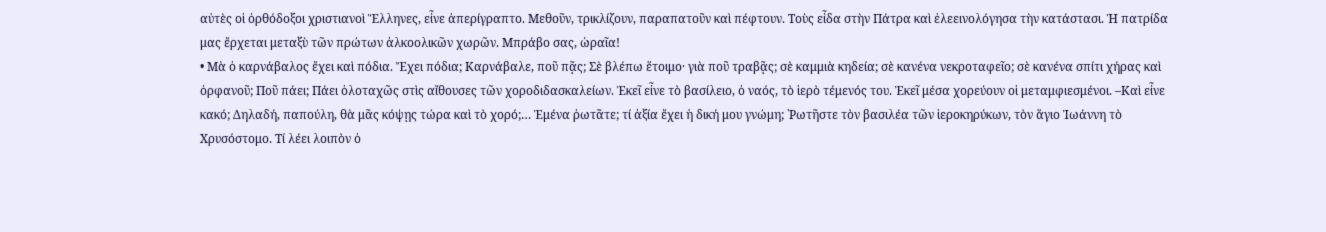αὐτὲς οἱ ὀρθόδοξοι χριστιανοὶ Ἕλληνες, εἶνε ἀπερίγραπτο. Μεθοῦν, τρικλίζουν, παραπατοῦν καὶ πέφτουν. Τοὺς εἶδα στὴν Πάτρα καὶ ἐλεεινολόγησα τὴν κατάστασι. Ἡ πατρίδα μας ἔρχεται μεταξὺ τῶν πρώτων ἀλκοολικῶν χωρῶν. Μπράβο σας, ὡραῖα!
• Μὰ ὁ καρνάβαλος ἔχει καὶ πόδια. Ἔχει πόδια; Καρνάβαλε, ποῦ πᾷς; Σὲ βλέπω ἕτοιμο· γιὰ ποῦ τραβᾷς; σὲ καμμιὰ κηδεία; σὲ κανένα νεκροταφεῖο; σὲ κανένα σπίτι χήρας καὶ ὀρφανοῦ; Ποῦ πάει; Πάει ὁλοταχῶς στὶς αἴθουσες τῶν χοροδιδασκαλείων. Ἐκεῖ εἶνε τὸ βασίλειο, ὁ ναός, τὸ ἱερὸ τέμενός του. Ἐκεῖ μέσα χορεύουν οἱ μεταμφιεσμένοι. –Καὶ εἶνε κακό; Δηλαδή, παπούλη, θὰ μᾶς κόψῃς τώρα καὶ τὸ χορό;… Ἐμένα ῥωτᾶτε; τί ἀξία ἔχει ἡ δική μου γνώμη; ῾Ρωτῆστε τὸν βασιλέα τῶν ἱεροκηρύκων, τὸν ἅγιο Ἰωάννη τὸ Χρυσόστομο. Τί λέει λοιπὸν ὁ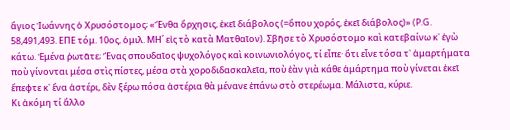ἅγιος Ἰωάννης ὁ Χρυσόστομος; «Ἔνθα ὄρχησις, ἐκεῖ διάβολος (=ὅπου χορός, ἐκεῖ διάβολος)» (P.G. 58,491,493. ΕΠΕ τόμ. 10ος, ὁμιλ. ΜΗ΄ εἰς τὸ κατὰ Ματθαῖον). Σβῆσε τὸ Χρυσόστομο καὶ κατεβαίνω κ᾽ ἐγὼ κάτω. Ἐμένα ῥωτᾶτε; Ἕνας σπουδαῖος ψυχολόγος καὶ κοινωνιολόγος, τί εἶπε· ὅτι εἶνε τόσα τ᾽ ἁμαρτήματα ποὺ γίνονται μέσα στὶς πίστες, μέσα στὰ χοροδιδασκαλεῖα, ποὺ ἐὰν γιὰ κάθε ἁμάρτημα ποὺ γίνεται ἐκεῖ ἔπεφτε κ᾽ ἕνα ἀστέρι, δὲν ξέρω πόσα ἀστέρια θὰ μένανε ἐπάνω στὸ στερέωμα. Μάλιστα, κύριε.
Κι ἀκόμη τί ἄλλο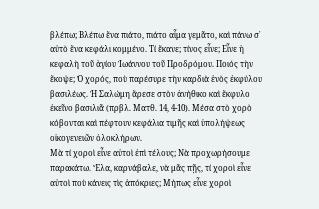βλέπω; Βλέπω ἕνα πιάτο, πιάτο αἷμα γεμᾶτο, καὶ πάνω σ᾽ αὐτὸ ἕνα κεφάλι κομμένο. Τί ἔκανε; τίνος εἶνε; Εἶνε ἡ κεφαλὴ τοῦ ἁγίου Ἰωάννου τοῦ Προδρόμου. Ποιός τὴν ἔκοψε; Ὁ χορός, ποὺ παρέσυρε τὴν καρδιὰ ἑνὸς ἐκφύλου βασιλέως. Ἡ Σαλώμη ἄρεσε στὸν ἀνήθικο καὶ ἔκφυλο ἐκεῖνο βασιλιᾶ (πρβλ. Ματθ. 14, 4-10). Μέσα στὸ χορὸ κόβονται καὶ πέφτουν κεφάλια τιμῆς καὶ ὑπολήψεως οἰκογενειῶν ὁλοκλήρων.
Μὰ τί χοροὶ εἶνε αὐτοὶ ἐπὶ τέλους; Νὰ προχωρήσουμε παρακάτω. Ἔλα, καρνάβαλε, νὰ μᾶς πῇς, τί χοροὶ εἶνε αὐτοὶ ποὺ κάνεις τὶς ἀπόκριες; Μήπως εἶνε χοροὶ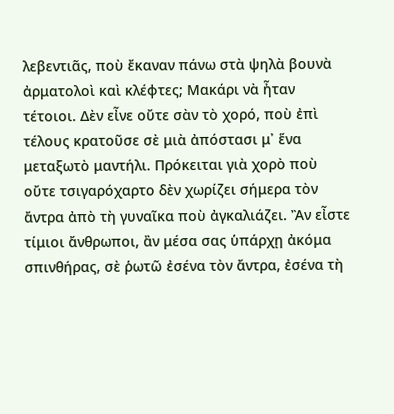λεβεντιᾶς, ποὺ ἔκαναν πάνω στὰ ψηλὰ βουνὰ ἀρματολοὶ καὶ κλέφτες; Μακάρι νὰ ἦταν τέτοιοι. Δὲν εἶνε οὔτε σὰν τὸ χορό, ποὺ ἐπὶ τέλους κρατοῦσε σὲ μιὰ ἀπόστασι μ᾽ ἕνα μεταξωτὸ μαντήλι. Πρόκειται γιὰ χορὸ ποὺ οὔτε τσιγαρόχαρτο δὲν χωρίζει σήμερα τὸν ἄντρα ἀπὸ τὴ γυναῖκα ποὺ ἀγκαλιάζει. Ἂν εἶστε τίμιοι ἄνθρωποι, ἂν μέσα σας ὑπάρχῃ ἀκόμα σπινθήρας, σὲ ῥωτῶ ἐσένα τὸν ἄντρα, ἐσένα τὴ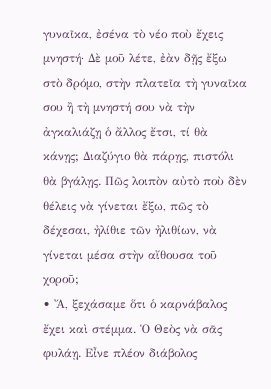γυναῖκα, ἐσένα τὸ νέο ποὺ ἔχεις μνηστή· Δὲ μοῦ λέτε, ἐὰν δῇς ἔξω στὸ δρόμο, στὴν πλατεῖα τὴ γυναῖκα σου ἢ τὴ μνηστή σου νὰ τὴν ἀγκαλιάζῃ ὁ ἄλλος ἔτσι, τί θὰ κάνῃς; Διαζύγιο θὰ πάρῃς, πιστόλι θὰ βγάλῃς. Πῶς λοιπὸν αὐτὸ ποὺ δὲν θέλεις νὰ γίνεται ἔξω, πῶς τὸ δέχεσαι, ἠλίθιε τῶν ἠλιθίων, νὰ γίνεται μέσα στὴν αἴθουσα τοῦ χοροῦ;
• Ἄ, ξεχάσαμε ὅτι ὁ καρνάβαλος ἔχει καὶ στέμμα. Ὁ Θεὸς νὰ σᾶς φυλάῃ. Εἶνε πλέον διάβολος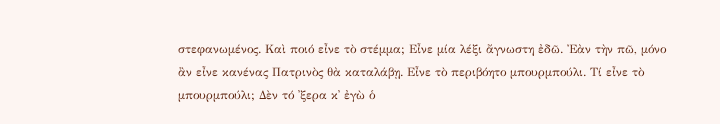στεφανωμένος. Καὶ ποιό εἶνε τὸ στέμμα; Εἶνε μία λέξι ἄγνωστη ἐδῶ. Ἐὰν τὴν πῶ, μόνο ἂν εἶνε κανένας Πατρινὸς θὰ καταλάβῃ. Εἶνε τὸ περιβόητο μπουρμπούλι. Τί εἶνε τὸ μπουρμπούλι; Δὲν τό ᾽ξερα κ᾽ ἐγὼ ὁ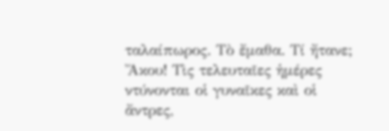ταλαίπωρος. Τὸ ἔμαθα. Τί ἤτανε; Ἄκου! Τὶς τελευταῖες ἡμέρες ντύνονται οἱ γυναῖκες καὶ οἱ ἄντρες,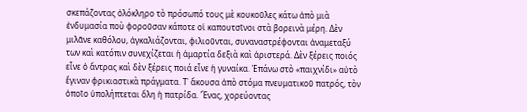σκεπάζοντας ὁλόκληρο τὸ πρόσωπό τους μὲ κουκοῦλες κάτω ἀπὸ μιὰ ἐνδυμασία ποὺ φοροῦσαν κάποτε οἱ καπουτσῖνοι στὰ βορεινὰ μέρη. Δὲν μιλᾶνε καθόλου, ἀγκαλιάζονται, φιλιοῦνται, συναναστρέφονται ἀναμεταξύ των καὶ κατόπιν συνεχίζεται ἡ ἁμαρτία δεξιὰ καὶ ἀριστερά. Δὲν ξέρεις ποιός εἶνε ὁ ἄντρας καὶ δὲν ξέρεις ποιά εἶνε ἡ γυναίκα. Ἐπάνω στὸ «παιχνίδι» αὐτὸ ἔγιναν φρικιαστικὰ πράγματα. Τ᾽ ἄκουσα ἀπὸ στόμα πνευματικοῦ πατρός, τὸν ὁποῖο ὑπολήπτεται ὅλη ἡ πατρίδα. Ἕνας, χορεύοντας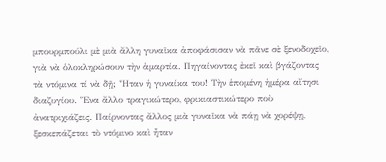μπουρμπούλι μὲ μιὰ ἄλλη γυναῖκα ἀποφάσισαν νὰ πᾶνε σὲ ξενοδοχεῖο, γιὰ νὰ ὁλοκληρώσουν τὴν ἁμαρτία. Πηγαίνοντας ἐκεῖ καὶ βγάζοντας τὰ ντόμινα τί νὰ δῇ; Ἦταν ἡ γυναίκα του! Τὴν ἑπομένη ἡμέρα αἴτησι διαζυγίου. Ἕνα ἄλλο τραγικώτερο, φρικιαστικώτερο ποὺ ἀνατριχιάζεις. Παίρνοντας ἄλλος μιὰ γυναῖκα νὰ πάῃ νὰ χορέψῃ, ξεσκεπάζεται τὸ ντόμινο καὶ ἦταν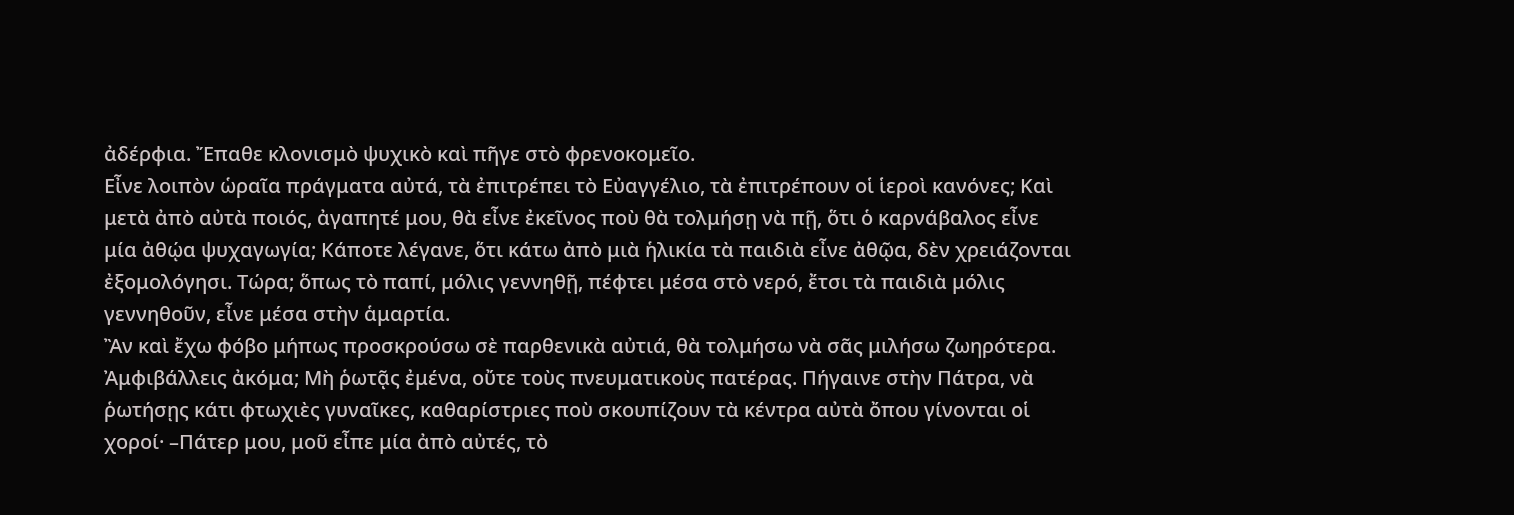ἀδέρφια. Ἔπαθε κλονισμὸ ψυχικὸ καὶ πῆγε στὸ φρενοκομεῖο.
Εἶνε λοιπὸν ὡραῖα πράγματα αὐτά, τὰ ἐπιτρέπει τὸ Εὐαγγέλιο, τὰ ἐπιτρέπουν οἱ ἱεροὶ κανόνες; Καὶ μετὰ ἀπὸ αὐτὰ ποιός, ἀγαπητέ μου, θὰ εἶνε ἐκεῖνος ποὺ θὰ τολμήσῃ νὰ πῇ, ὅτι ὁ καρνάβαλος εἶνε μία ἀθῴα ψυχαγωγία; Κάποτε λέγανε, ὅτι κάτω ἀπὸ μιὰ ἡλικία τὰ παιδιὰ εἶνε ἀθῷα, δὲν χρειάζονται ἐξομολόγησι. Τώρα; ὅπως τὸ παπί, μόλις γεννηθῇ, πέφτει μέσα στὸ νερό, ἔτσι τὰ παιδιὰ μόλις γεννηθοῦν, εἶνε μέσα στὴν ἁμαρτία.
Ἂν καὶ ἔχω φόβο μήπως προσκρούσω σὲ παρθενικὰ αὐτιά, θὰ τολμήσω νὰ σᾶς μιλήσω ζωηρότερα. Ἀμφιβάλλεις ἀκόμα; Μὴ ῥωτᾷς ἐμένα, οὔτε τοὺς πνευματικοὺς πατέρας. Πήγαινε στὴν Πάτρα, νὰ ῥωτήσῃς κάτι φτωχιὲς γυναῖκες, καθαρίστριες ποὺ σκουπίζουν τὰ κέντρα αὐτὰ ὄπου γίνονται οἱ χοροί· –Πάτερ μου, μοῦ εἶπε μία ἀπὸ αὐτές, τὸ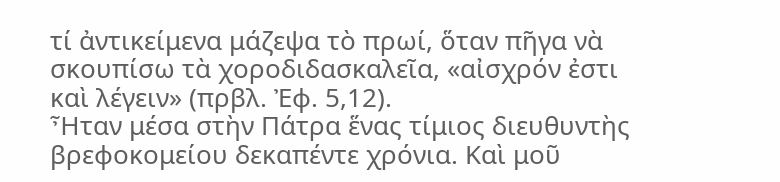τί ἀντικείμενα μάζεψα τὸ πρωί, ὅταν πῆγα νὰ σκουπίσω τὰ χοροδιδασκαλεῖα, «αἰσχρόν ἐστι καὶ λέγειν» (πρβλ. Ἐφ. 5,12).
Ἦταν μέσα στὴν Πάτρα ἕνας τίμιος διευθυντὴς βρεφοκομείου δεκαπέντε χρόνια. Καὶ μοῦ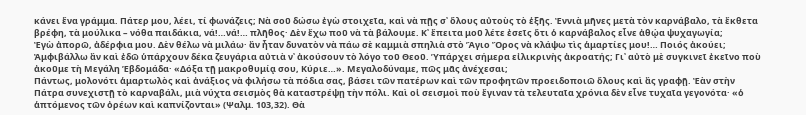κάνει ἕνα γράμμα. Πάτερ μου, λέει, τί φωνάζεις; Νὰ σοῦ δώσω ἐγὼ στοιχεῖα, καὶ νὰ πῇς σ᾽ ὅλους αὐτοὺς τὸ ἑξῆς. Ἐννιὰ μῆνες μετὰ τὸν καρνάβαλο, τὰ ἔκθετα βρέφη, τὰ μούλικα – νόθα παιδάκια, νά!…νά!… πλῆθος· Δὲν ἔχω ποῦ νὰ τὰ βάλουμε. Κ᾽ ἔπειτα μοῦ λέτε ἐσεῖς ὅτι ὁ καρνάβαλος εἶνε ἀθῴα ψυχαγωγία;
Ἐγὼ ἀπορῶ, ἀδέρφια μου. Δὲν θέλω νὰ μιλάω· ἂν ἦταν δυνατὸν νὰ πάω σὲ καμμιὰ σπηλιὰ στὸ Ἅγιο Ὄρος νὰ κλάψω τὶς ἁμαρτίες μου!… Ποιός ἀκούει; Ἀμφιβάλλω ἂν καὶ ἐδῶ ὑπάρχουν δέκα ζευγάρια αὐτιὰ ν᾽ ἀκούσουν τὸ λόγο τοῦ Θεοῦ. Ὑπάρχει σήμερα εἰλικρινὴς ἀκροατής; Γι᾽ αὐτὸ μὲ συγκινεῖ ἐκεῖνο ποὺ ἀκοῦμε τὴ Μεγάλη Ἑβδομάδα· «Δόξα τῇ μακροθυμίᾳ σου, Κύριε…». Μεγαλοδύναμε, πῶς μᾶς ἀνέχεσαι;
Πάντως, μολονότι ἁμαρτωλὸς καὶ ἀνάξιος νὰ φιλήσω τὰ πόδια σας, βάσει τῶν πατέρων καὶ τῶν προφητῶν προειδοποιῶ ὅλους καὶ ἂς γραφῇ. Ἐὰν στὴν Πάτρα συνεχιστῇ τὸ καρναβάλι, μιὰ νύχτα σεισμὸς θὰ καταστρέψῃ τὴν πόλι. Καὶ οἱ σεισμοὶ ποὺ ἔγιναν τὰ τελευταῖα χρόνια δὲν εἶνε τυχαῖα γεγονότα· «ὁ ἁπτόμενος τῶν ὀρέων καὶ καπνίζονται» (Ψαλμ. 103,32). Θὰ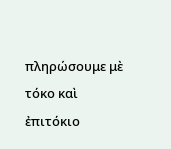πληρώσουμε μὲ τόκο καὶ ἐπιτόκιο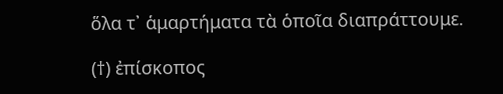ὅλα τ᾽ ἁμαρτήματα τὰ ὁποῖα διαπράττουμε.

(†) ἐπίσκοπος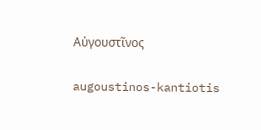Αὐγουστῖνος

augoustinos-kantiotis